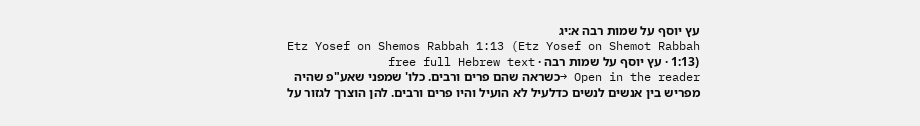עץ יוסף על שמות רבה א:יג
Etz Yosef on Shemos Rabbah 1:13 (Etz Yosef on Shemot Rabbah 1:13) · עץ יוסף על שמות רבה · free full Hebrew text
Open in the reader →כשראה שהם פרים ורבים. כלו' שמפני שאע"פ שהיה מפריש בין אנשים לנשים כדלעיל לא הועיל והיו פרים ורבים. להן הוצרך לגזור על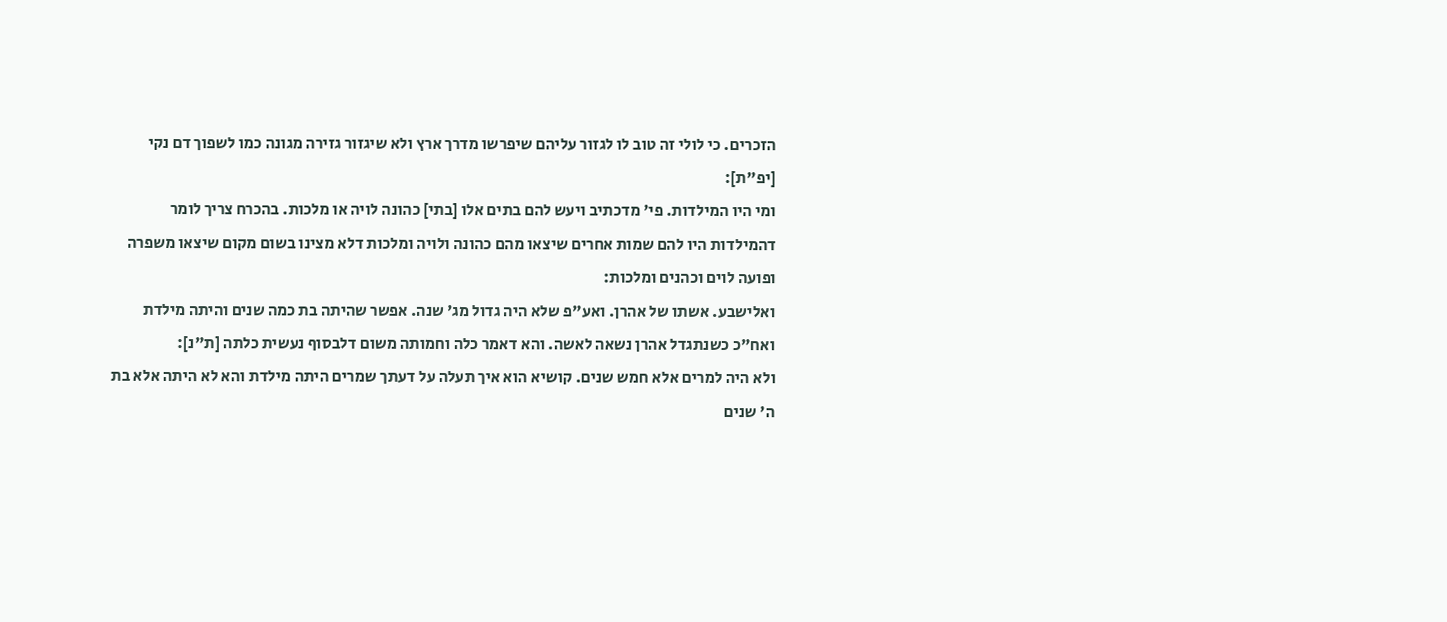הזכרים. כי לולי זה טוב לו לגזור עליהם שיפרשו מדרך ארץ ולא שיגזור גזירה מגונה כמו לשפוך דם נקי [יפ"ת]:
ומי היו המילדות. פי' מדכתיב ויעש להם בתים אלו [בתי] כהונה לויה או מלכות. בהכרח צריך לומר דהמילדות היו להם שמות אחרים שיצאו מהם כהונה ולויה ומלכות דלא מצינו בשום מקום שיצאו משפרה ופועה לוים וכהנים ומלכות:
ואלישבע. אשתו של אהרן. ואע"פ שלא היה גדול מג' שנה. אפשר שהיתה בת כמה שנים והיתה מילדת ואח"כ כשנתגדל אהרן נשאה לאשה. והא דאמר כלה וחמותה משום דלבסוף נעשית כלתה [ת"נ]:
ולא היה למרים אלא חמש שנים. קושיא הוא איך תעלה על דעתך שמרים היתה מילדת והא לא היתה אלא בת ה' שנים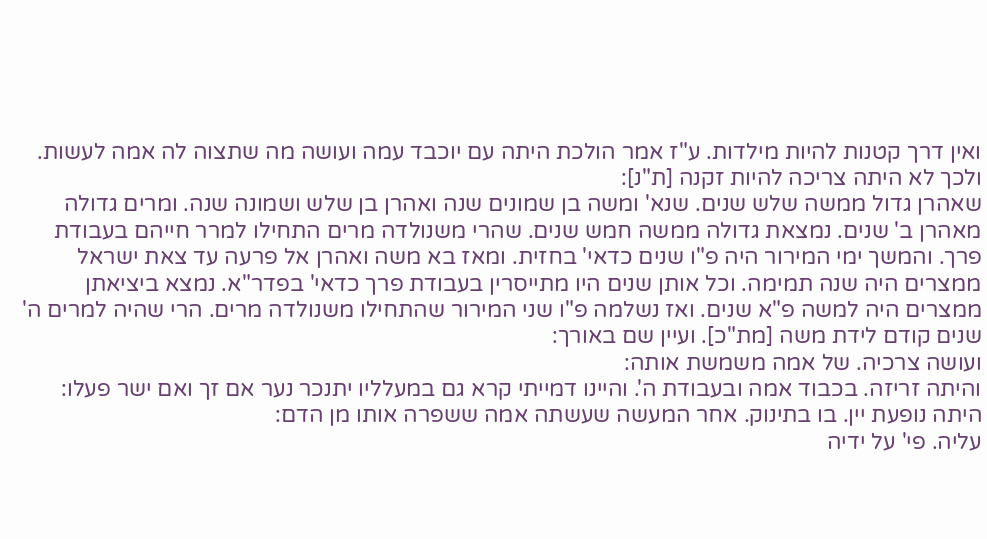ואין דרך קטנות להיות מילדות. ע"ז אמר הולכת היתה עם יוכבד עמה ועושה מה שתצוה לה אמה לעשות. ולכך לא היתה צריכה להיות זקנה [ת"נ]:
שאהרן גדול ממשה שלש שנים. שנא' ומשה בן שמונים שנה ואהרן בן שלש ושמונה שנה. ומרים גדולה מאהרן ב' שנים. נמצאת גדולה ממשה חמש שנים. שהרי משנולדה מרים התחילו למרר חייהם בעבודת פרך. והמשך ימי המירור היה פ"ו שנים כדאי' בחזית. ומאז בא משה ואהרן אל פרעה עד צאת ישראל ממצרים היה שנה תמימה. וכל אותן שנים היו מתייסרין בעבודת פרך כדאי' בפדר"א. נמצא ביציאתן ממצרים היה למשה פ"א שנים. ואז נשלמה פ"ו שני המירור שהתחילו משנולדה מרים. הרי שהיה למרים ה' שנים קודם לידת משה [מת"כ]. ועיין שם באורך:
ועושה צרכיה. של אמה משמשת אותה:
והיתה זריזה. בכבוד אמה ובעבודת ה'. והיינו דמייתי קרא גם במעלליו יתנכר נער אם זך ואם ישר פעלו:
היתה נופעת יין. בו בתינוק. אחר המעשה שעשתה אמה ששפרה אותו מן הדם:
עליה. פי' על ידיה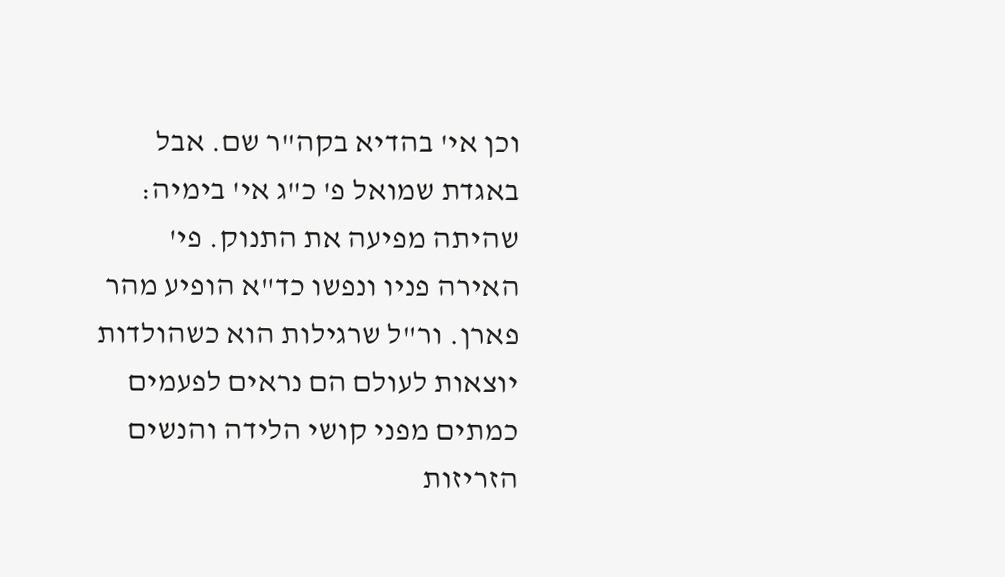וכן אי' בהדיא בקה"ר שם. אבל באגדת שמואל פ' כ"ג אי' בימיה:
שהיתה מפיעה את התנוק. פי' האירה פניו ונפשו כד"א הופיע מהר פארן. ור"ל שרגילות הוא כשהולדות יוצאות לעולם הם נראים לפעמים כמתים מפני קושי הלידה והנשים הזריזות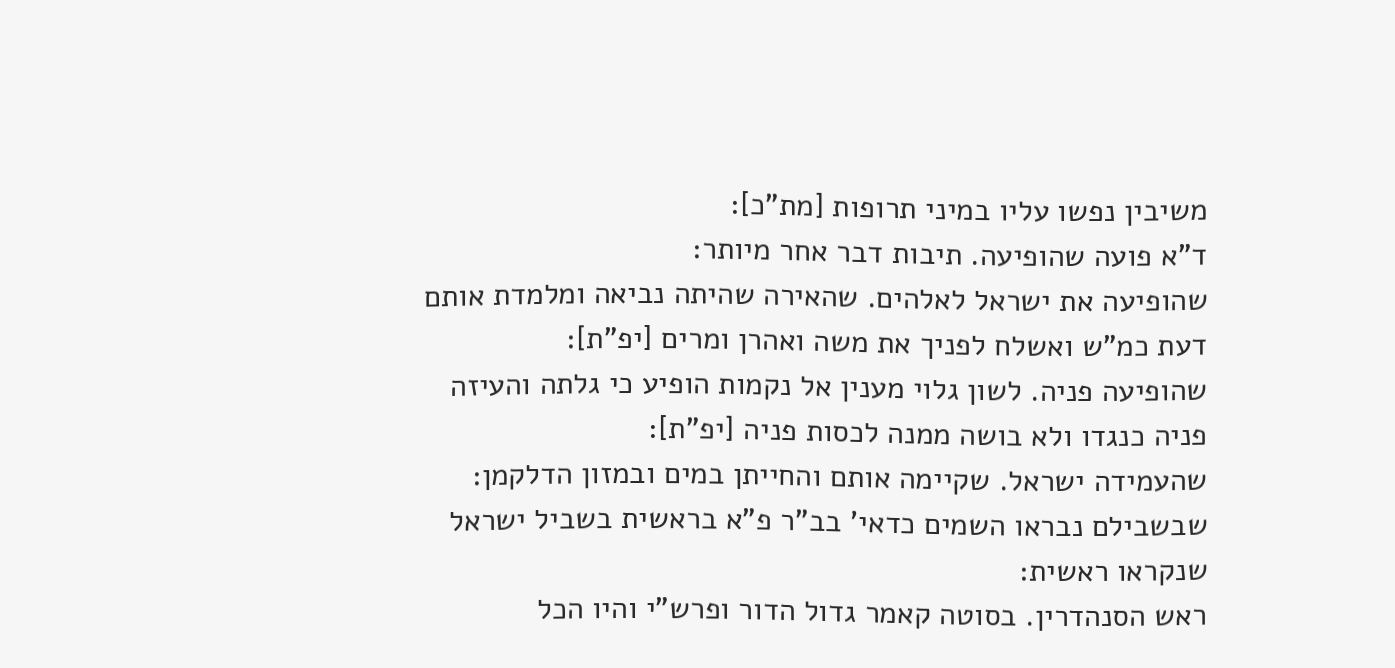משיבין נפשו עליו במיני תרופות [מת"כ]:
ד"א פועה שהופיעה. תיבות דבר אחר מיותר:
שהופיעה את ישראל לאלהים. שהאירה שהיתה נביאה ומלמדת אותם דעת כמ"ש ואשלח לפניך את משה ואהרן ומרים [יפ"ת]:
שהופיעה פניה. לשון גלוי מענין אל נקמות הופיע כי גלתה והעיזה פניה כנגדו ולא בושה ממנה לכסות פניה [יפ"ת]:
שהעמידה ישראל. שקיימה אותם והחייתן במים ובמזון הדלקמן:
שבשבילם נבראו השמים כדאי' בב"ר פ"א בראשית בשביל ישראל שנקראו ראשית:
ראש הסנהדרין. בסוטה קאמר גדול הדור ופרש"י והיו הכל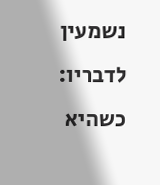נשמעין לדבריו:
כשהיא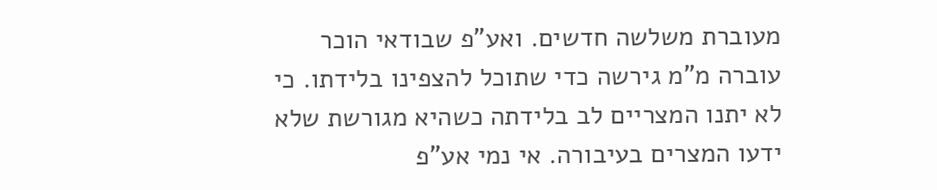מעוברת משלשה חדשים. ואע"פ שבודאי הוכר עוברה מ"מ גירשה כדי שתוכל להצפינו בלידתו. כי לא יתנו המצריים לב בלידתה כשהיא מגורשת שלא ידעו המצרים בעיבורה. אי נמי אע"פ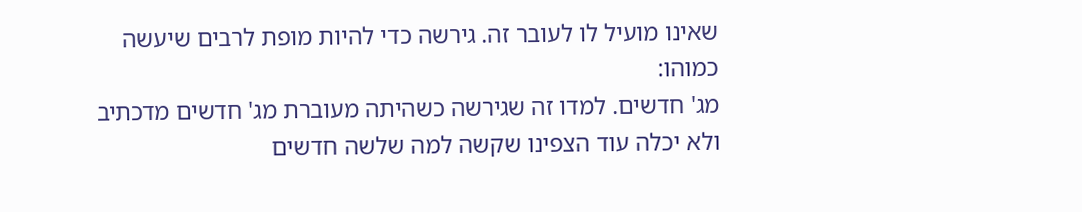שאינו מועיל לו לעובר זה. גירשה כדי להיות מופת לרבים שיעשה כמוהו:
מג' חדשים. למדו זה שגירשה כשהיתה מעוברת מג' חדשים מדכתיב ולא יכלה עוד הצפינו שקשה למה שלשה חדשים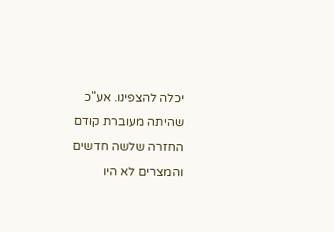יכלה להצפינו. אע"כ שהיתה מעוברת קודם החזרה שלשה חדשים והמצרים לא היו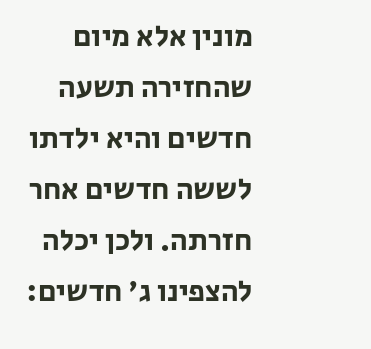מונין אלא מיום שהחזירה תשעה חדשים והיא ילדתו לששה חדשים אחר חזרתה. ולכן יכלה להצפינו ג' חדשים: